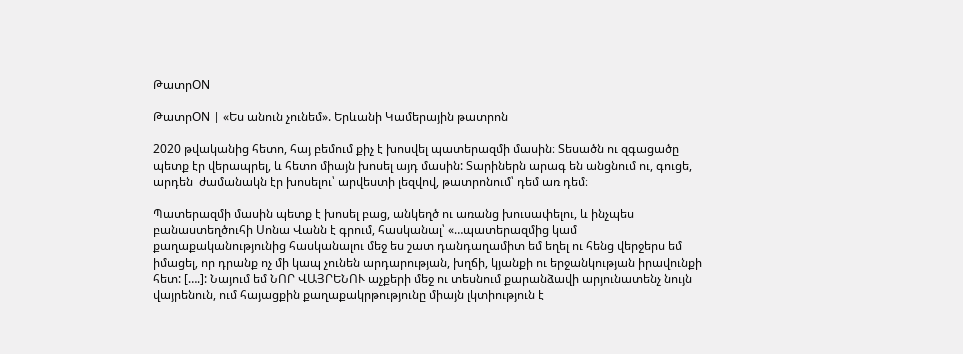ԹատրON

ԹատրON | «Ես անուն չունեմ». Երևանի Կամերային թատրոն

2020 թվականից հետո, հայ բեմում քիչ է խոսվել պատերազմի մասին։ Տեսածն ու զգացածը պետք էր վերապրել, և հետո միայն խոսել այդ մասին: Տարիներն արագ են անցնում ու, գուցե, արդեն  ժամանակն էր խոսելու՝ արվեստի լեզվով, թատրոնում՝ դեմ առ դեմ։

Պատերազմի մասին պետք է խոսել բաց, անկեղծ ու առանց խուսափելու, և ինչպես բանաստեղծուհի Սոնա Վանն է գրում, հասկանալ՝ «…պատերազմից կամ քաղաքականությունից հասկանալու մեջ ես շատ դանդաղամիտ եմ եղել ու հենց վերջերս եմ իմացել, որ դրանք ոչ մի կապ չունեն արդարության, խղճի, կյանքի ու երջանկության իրավունքի հետ: [….]: Նայում եմ ՆՈՐ ՎԱՅՐԵՆՈՒ աչքերի մեջ ու տեսնում քարանձավի արյունատենչ նույն վայրենուն, ում հայացքին քաղաքակրթությունը միայն լկտիություն է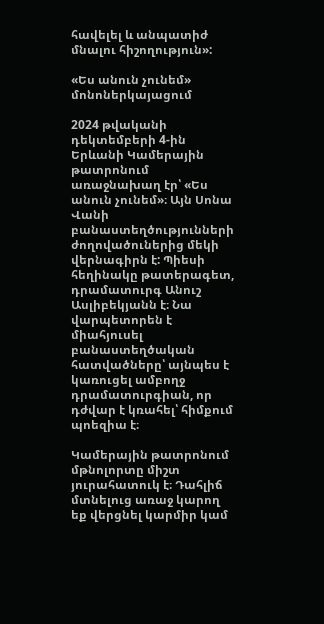հավելել և անպատիժ մնալու հիշողություն»:

«Ես անուն չունեմ» մոնոներկայացում

2024 թվականի դեկտեմբերի 4-ին Երևանի Կամերային թատրոնում առաջնախաղ էր՝ «Ես անուն չունեմ»։ Այն Սոնա Վանի բանաստեղծությունների ժողովածուներից մեկի վերնագիրն է: Պիեսի հեղինակը թատերագետ, դրամատուրգ Անուշ Ասլիբեկյանն է։ Նա վարպետորեն է միահյուսել բանաստեղծական հատվածները՝ այնպես է կառուցել ամբողջ դրամատուրգիան, որ դժվար է կռահել՝ հիմքում պոեզիա է։

Կամերային թատրոնում մթնոլորտը միշտ յուրահատուկ է։ Դահլիճ մտնելուց առաջ կարող եք վերցնել կարմիր կամ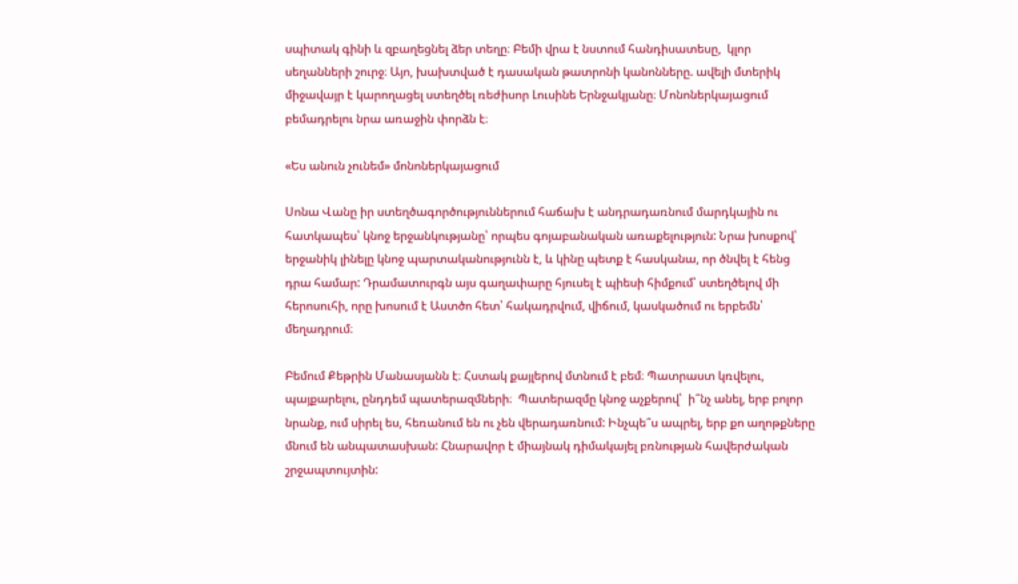սպիտակ գինի և զբաղեցնել ձեր տեղը։ Բեմի վրա է նստում հանդիսատեսը,  կլոր սեղանների շուրջ։ Այո, խախտված է դասական թատրոնի կանոնները. ավելի մտերիկ միջավայր է կարողացել ստեղծել ռեժիսոր Լուսինե Երնջակյանը։ Մոնոներկայացում բեմադրելու նրա առաջին փորձն է։

«Ես անուն չունեմ» մոնոներկայացում

Սոնա Վանը իր ստեղծագործություններում հաճախ է անդրադառնում մարդկային ու հատկապես՝ կնոջ երջանկությանը՝ որպես գոյաբանական առաքելություն: Նրա խոսքով՝ երջանիկ լինելը կնոջ պարտականությունն է, և կինը պետք է հասկանա, որ ծնվել է հենց դրա համար: Դրամատուրգն այս գաղափարը հյուսել է պիեսի հիմքում՝ ստեղծելով մի հերոսուհի, որը խոսում է Աստծո հետ՝ հակադրվում, վիճում, կասկածում ու երբեմն՝ մեղադրում։

Բեմում Քեթրին Մանասյանն է։ Հստակ քայլերով մտնում է բեմ։ Պատրաստ կռվելու, պայքարելու, ընդդեմ պատերազմների։  Պատերազմը կնոջ աչքերով՝  ի՞նչ անել, երբ բոլոր նրանք, ում սիրել ես, հեռանում են ու չեն վերադառնում: Ինչպե՞ս ապրել, երբ քո աղոթքները մնում են անպատասխան: Հնարավոր է միայնակ դիմակայել բռնության հավերժական շրջապտույտին: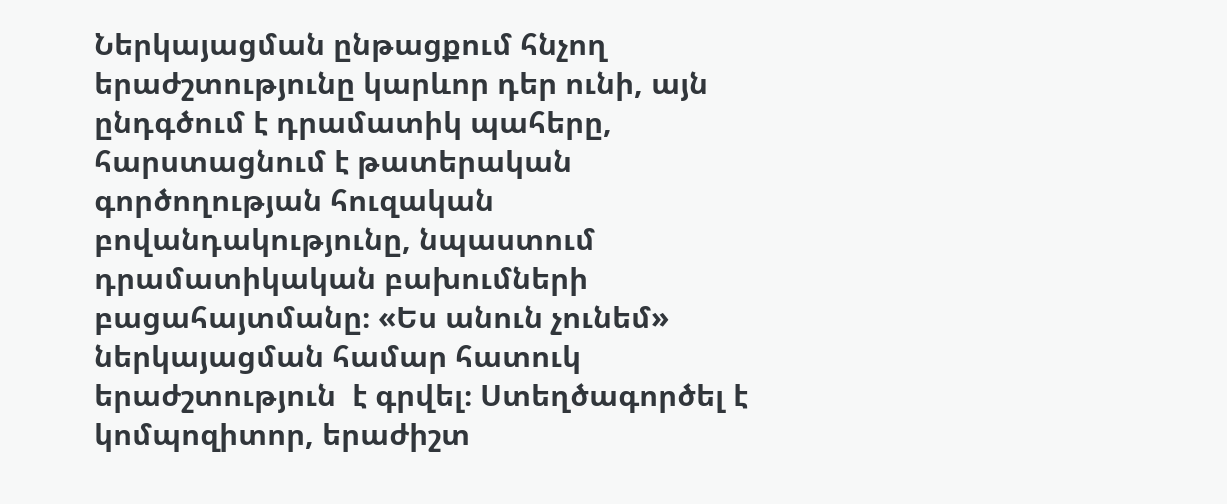Ներկայացման ընթացքում հնչող երաժշտությունը կարևոր դեր ունի, այն ընդգծում է դրամատիկ պահերը, հարստացնում է թատերական գործողության հուզական բովանդակությունը, նպաստում դրամատիկական բախումների բացահայտմանը։ «Ես անուն չունեմ» ներկայացման համար հատուկ երաժշտություն  է գրվել։ Ստեղծագործել է կոմպոզիտոր, երաժիշտ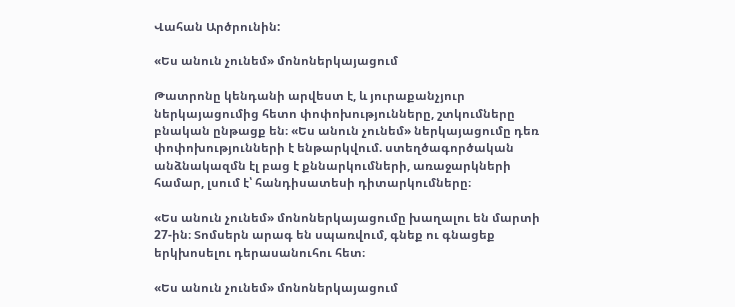Վահան Արծրունին:

«Ես անուն չունեմ» մոնոներկայացում

Թատրոնը կենդանի արվեստ է, և յուրաքանչյուր ներկայացումից հետո փոփոխությունները, շտկումները բնական ընթացք են։ «Ես անուն չունեմ» ներկայացումը դեռ փոփոխությունների է ենթարկվում. ստեղծագործական անձնակազմն էլ բաց է քննարկումների, առաջարկների համար, լսում է՝ հանդիսատեսի դիտարկումները։

«Ես անուն չունեմ» մոնոներկայացումը խաղալու են մարտի 27-ին։ Տոմսերն արագ են սպառվում, գնեք ու գնացեք երկխոսելու դերասանուհու հետ։

«Ես անուն չունեմ» մոնոներկայացում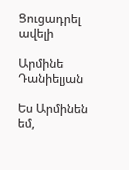Ցուցադրել ավելի

Արմինե Դանիելյան

Ես Արմինեն եմ,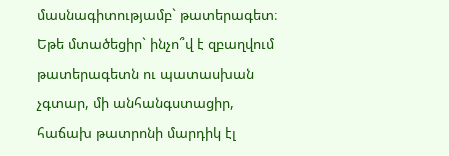մասնագիտությամբ` թատերագետ։ Եթե մտածեցիր` ինչո՞վ է զբաղվում թատերագետն ու պատասխան չգտար, մի անհանգստացիր, հաճախ թատրոնի մարդիկ էլ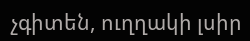չգիտեն, ուղղակի լսիր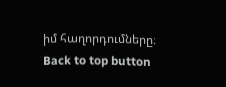իմ հաղորդումները։
Back to top button